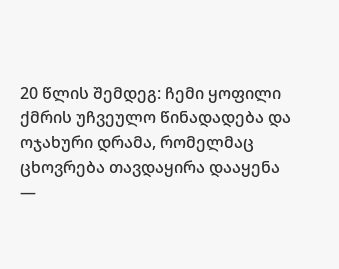20 წლის შემდეგ: ჩემი ყოფილი ქმრის უჩვეულო წინადადება და ოჯახური დრამა, რომელმაც ცხოვრება თავდაყირა დააყენა
—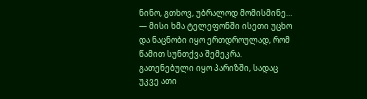ნინო, გთხოვ, უბრალოდ მომისმინე… — მისი ხმა ტელეფონში ისეთი უცხო და ნაცნობი იყო ერთდროულად, რომ წამით სუნთქვა შემეკრა.
გათენებული იყო პარიზში, სადაც უკვე ათი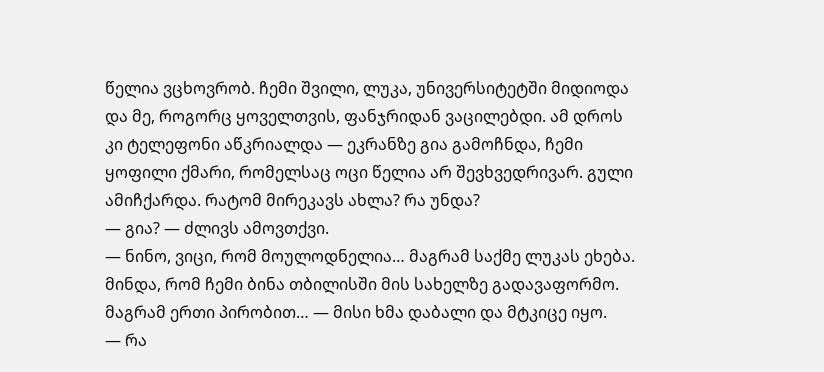წელია ვცხოვრობ. ჩემი შვილი, ლუკა, უნივერსიტეტში მიდიოდა და მე, როგორც ყოველთვის, ფანჯრიდან ვაცილებდი. ამ დროს კი ტელეფონი აწკრიალდა — ეკრანზე გია გამოჩნდა, ჩემი ყოფილი ქმარი, რომელსაც ოცი წელია არ შევხვედრივარ. გული ამიჩქარდა. რატომ მირეკავს ახლა? რა უნდა?
— გია? — ძლივს ამოვთქვი.
— ნინო, ვიცი, რომ მოულოდნელია… მაგრამ საქმე ლუკას ეხება. მინდა, რომ ჩემი ბინა თბილისში მის სახელზე გადავაფორმო. მაგრამ ერთი პირობით… — მისი ხმა დაბალი და მტკიცე იყო.
— რა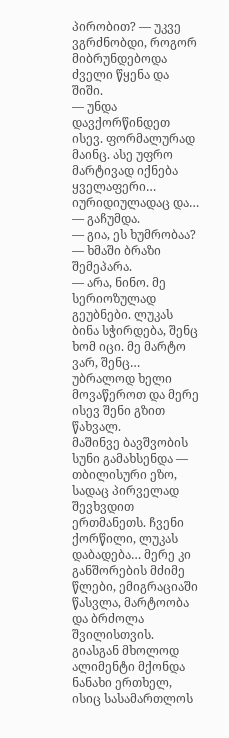პირობით? — უკვე ვგრძნობდი, როგორ მიბრუნდებოდა ძველი წყენა და შიში.
— უნდა დავქორწინდეთ ისევ. ფორმალურად მაინც. ასე უფრო მარტივად იქნება ყველაფერი… იურიდიულადაც და… — გაჩუმდა.
— გია, ეს ხუმრობაა? — ხმაში ბრაზი შემეპარა.
— არა, ნინო. მე სერიოზულად გეუბნები. ლუკას ბინა სჭირდება, შენც ხომ იცი. მე მარტო ვარ, შენც… უბრალოდ ხელი მოვაწეროთ და მერე ისევ შენი გზით წახვალ.
მაშინვე ბავშვობის სუნი გამახსენდა — თბილისური ეზო, სადაც პირველად შევხვდით ერთმანეთს. ჩვენი ქორწილი, ლუკას დაბადება… მერე კი განშორების მძიმე წლები, ემიგრაციაში წასვლა, მარტოობა და ბრძოლა შვილისთვის. გიასგან მხოლოდ ალიმენტი მქონდა ნანახი ერთხელ, ისიც სასამართლოს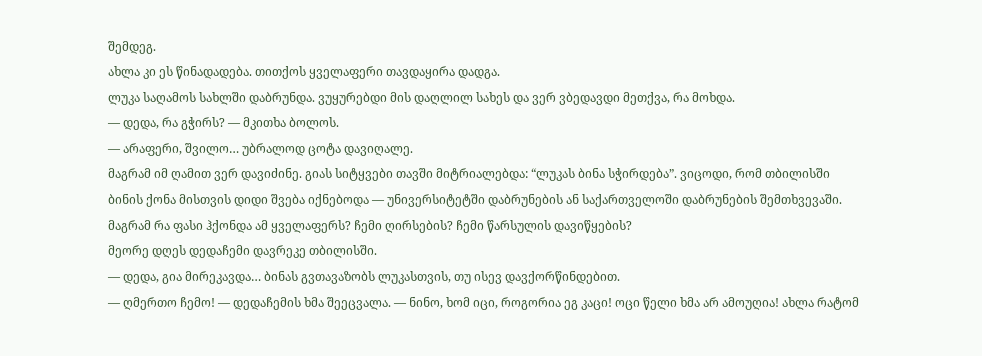შემდეგ.
ახლა კი ეს წინადადება. თითქოს ყველაფერი თავდაყირა დადგა.
ლუკა საღამოს სახლში დაბრუნდა. ვუყურებდი მის დაღლილ სახეს და ვერ ვბედავდი მეთქვა, რა მოხდა.
— დედა, რა გჭირს? — მკითხა ბოლოს.
— არაფერი, შვილო… უბრალოდ ცოტა დავიღალე.
მაგრამ იმ ღამით ვერ დავიძინე. გიას სიტყვები თავში მიტრიალებდა: “ლუკას ბინა სჭირდება”. ვიცოდი, რომ თბილისში ბინის ქონა მისთვის დიდი შვება იქნებოდა — უნივერსიტეტში დაბრუნების ან საქართველოში დაბრუნების შემთხვევაში. მაგრამ რა ფასი ჰქონდა ამ ყველაფერს? ჩემი ღირსების? ჩემი წარსულის დავიწყების?
მეორე დღეს დედაჩემი დავრეკე თბილისში.
— დედა, გია მირეკავდა… ბინას გვთავაზობს ლუკასთვის, თუ ისევ დავქორწინდებით.
— ღმერთო ჩემო! — დედაჩემის ხმა შეეცვალა. — ნინო, ხომ იცი, როგორია ეგ კაცი! ოცი წელი ხმა არ ამოუღია! ახლა რატომ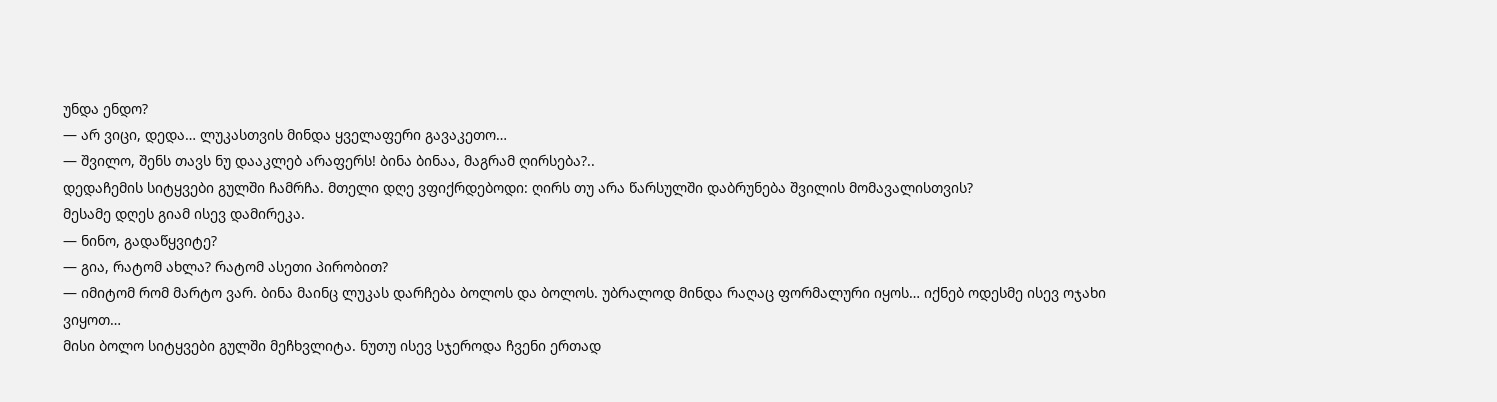უნდა ენდო?
— არ ვიცი, დედა… ლუკასთვის მინდა ყველაფერი გავაკეთო…
— შვილო, შენს თავს ნუ დააკლებ არაფერს! ბინა ბინაა, მაგრამ ღირსება?..
დედაჩემის სიტყვები გულში ჩამრჩა. მთელი დღე ვფიქრდებოდი: ღირს თუ არა წარსულში დაბრუნება შვილის მომავალისთვის?
მესამე დღეს გიამ ისევ დამირეკა.
— ნინო, გადაწყვიტე?
— გია, რატომ ახლა? რატომ ასეთი პირობით?
— იმიტომ რომ მარტო ვარ. ბინა მაინც ლუკას დარჩება ბოლოს და ბოლოს. უბრალოდ მინდა რაღაც ფორმალური იყოს… იქნებ ოდესმე ისევ ოჯახი ვიყოთ…
მისი ბოლო სიტყვები გულში მეჩხვლიტა. ნუთუ ისევ სჯეროდა ჩვენი ერთად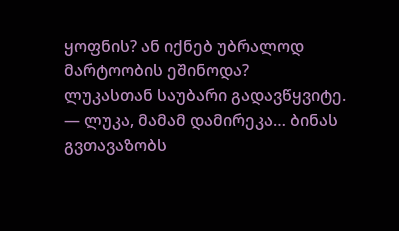ყოფნის? ან იქნებ უბრალოდ მარტოობის ეშინოდა?
ლუკასთან საუბარი გადავწყვიტე.
— ლუკა, მამამ დამირეკა… ბინას გვთავაზობს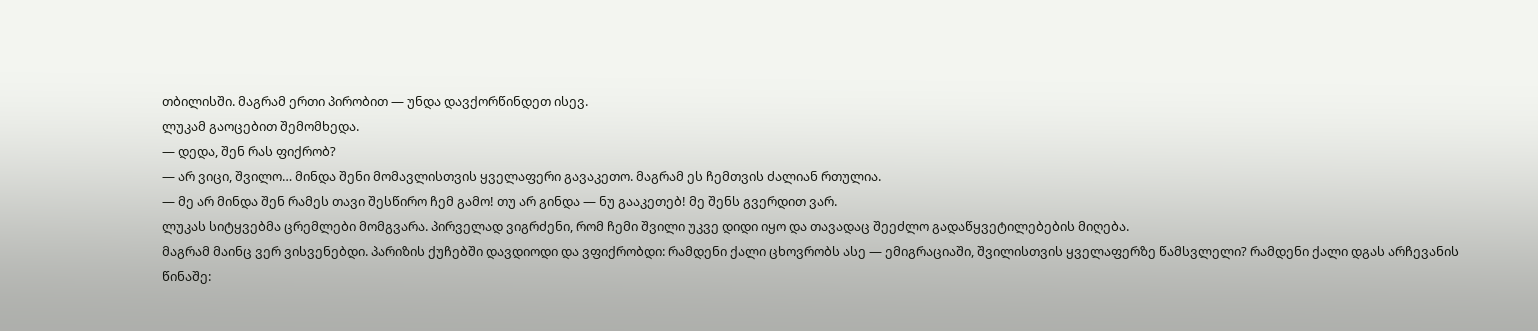თბილისში. მაგრამ ერთი პირობით — უნდა დავქორწინდეთ ისევ.
ლუკამ გაოცებით შემომხედა.
— დედა, შენ რას ფიქრობ?
— არ ვიცი, შვილო… მინდა შენი მომავლისთვის ყველაფერი გავაკეთო. მაგრამ ეს ჩემთვის ძალიან რთულია.
— მე არ მინდა შენ რამეს თავი შესწირო ჩემ გამო! თუ არ გინდა — ნუ გააკეთებ! მე შენს გვერდით ვარ.
ლუკას სიტყვებმა ცრემლები მომგვარა. პირველად ვიგრძენი, რომ ჩემი შვილი უკვე დიდი იყო და თავადაც შეეძლო გადაწყვეტილებების მიღება.
მაგრამ მაინც ვერ ვისვენებდი. პარიზის ქუჩებში დავდიოდი და ვფიქრობდი: რამდენი ქალი ცხოვრობს ასე — ემიგრაციაში, შვილისთვის ყველაფერზე წამსვლელი? რამდენი ქალი დგას არჩევანის წინაშე: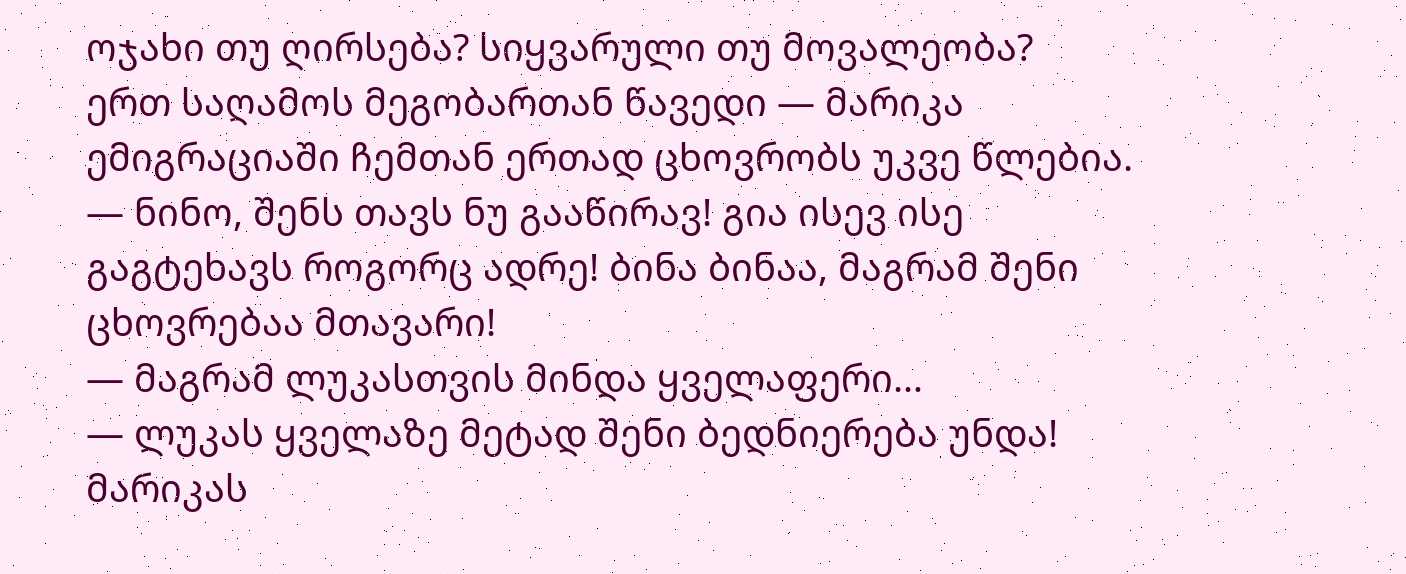ოჯახი თუ ღირსება? სიყვარული თუ მოვალეობა?
ერთ საღამოს მეგობართან წავედი — მარიკა ემიგრაციაში ჩემთან ერთად ცხოვრობს უკვე წლებია.
— ნინო, შენს თავს ნუ გააწირავ! გია ისევ ისე გაგტეხავს როგორც ადრე! ბინა ბინაა, მაგრამ შენი ცხოვრებაა მთავარი!
— მაგრამ ლუკასთვის მინდა ყველაფერი…
— ლუკას ყველაზე მეტად შენი ბედნიერება უნდა!
მარიკას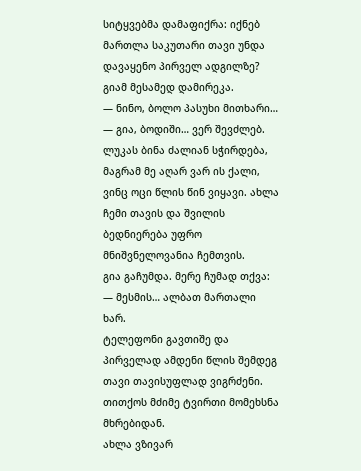სიტყვებმა დამაფიქრა: იქნებ მართლა საკუთარი თავი უნდა დავაყენო პირველ ადგილზე?
გიამ მესამედ დამირეკა.
— ნინო, ბოლო პასუხი მითხარი…
— გია, ბოდიში… ვერ შევძლებ. ლუკას ბინა ძალიან სჭირდება, მაგრამ მე აღარ ვარ ის ქალი, ვინც ოცი წლის წინ ვიყავი. ახლა ჩემი თავის და შვილის ბედნიერება უფრო მნიშვნელოვანია ჩემთვის.
გია გაჩუმდა. მერე ჩუმად თქვა:
— მესმის… ალბათ მართალი ხარ.
ტელეფონი გავთიშე და პირველად ამდენი წლის შემდეგ თავი თავისუფლად ვიგრძენი. თითქოს მძიმე ტვირთი მომეხსნა მხრებიდან.
ახლა ვზივარ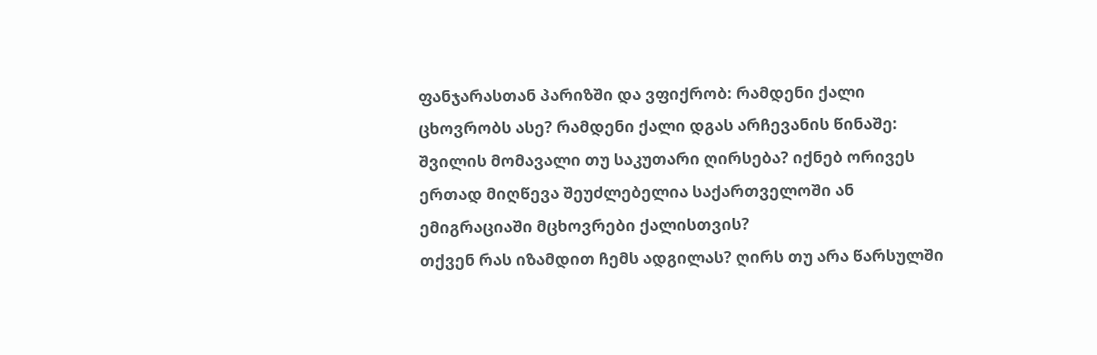ფანჯარასთან პარიზში და ვფიქრობ: რამდენი ქალი ცხოვრობს ასე? რამდენი ქალი დგას არჩევანის წინაშე: შვილის მომავალი თუ საკუთარი ღირსება? იქნებ ორივეს ერთად მიღწევა შეუძლებელია საქართველოში ან ემიგრაციაში მცხოვრები ქალისთვის?
თქვენ რას იზამდით ჩემს ადგილას? ღირს თუ არა წარსულში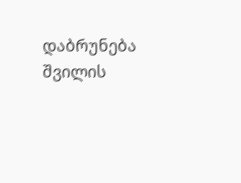დაბრუნება შვილის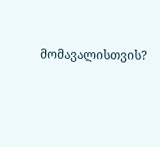მომავალისთვის?